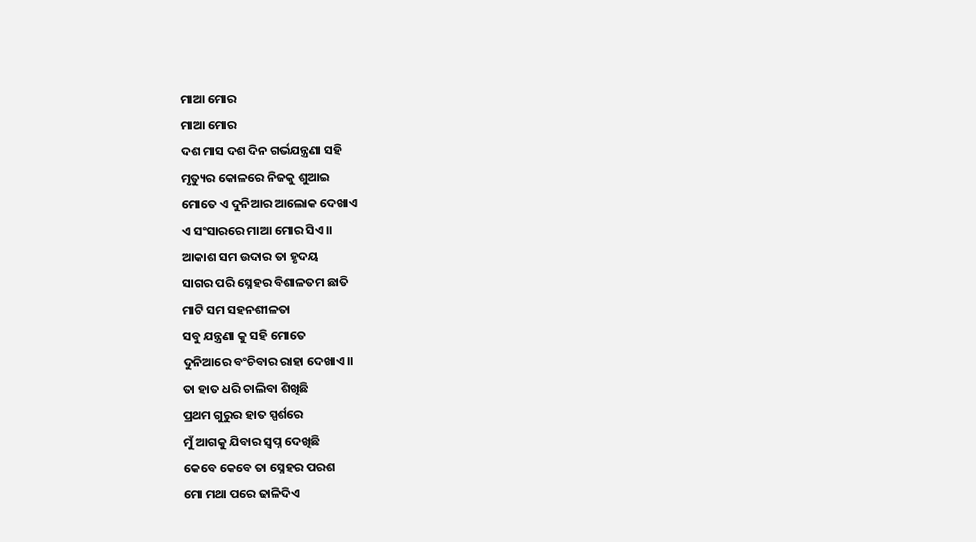ମାଆ ମୋର
ମାଆ ମୋର
ଦଶ ମାସ ଦଶ ଦିନ ଗର୍ଭଯନ୍ତ୍ରଣା ସହି
ମୃତ୍ୟୁର କୋଳରେ ନିଜକୁ ଶୁଆଇ
ମୋତେ ଏ ଦୁନିଆର ଆଲୋକ ଦେଖାଏ
ଏ ସଂସାରରେ ମାଆ ମୋର ସିଏ।।
ଆକାଶ ସମ ଉଦାର ତା ହୃଦୟ
ସାଗର ପରି ସ୍ନେହର ବିଶାଳତମ ଛାତି
ମାଟି ସମ ସହନଶୀଳତା
ସବୁ ଯନ୍ତ୍ରଣା କୁ ସହି ମୋତେ
ଦୁନିଆରେ ବଂଚିବାର ରାହା ଦେଖାଏ।।
ତା ହାତ ଧରି ଚାଲିବା ଶିଖିଛି
ପ୍ରଥମ ଗୁରୁର ହାତ ସ୍ପର୍ଶରେ
ମୁଁ ଆଗକୁ ଯିବାର ସ୍ୱପ୍ନ ଦେଖିଛି
କେବେ କେବେ ତା ସ୍ନେହର ପରଶ
ମୋ ମଥା ପରେ ଢାଳିଦିଏ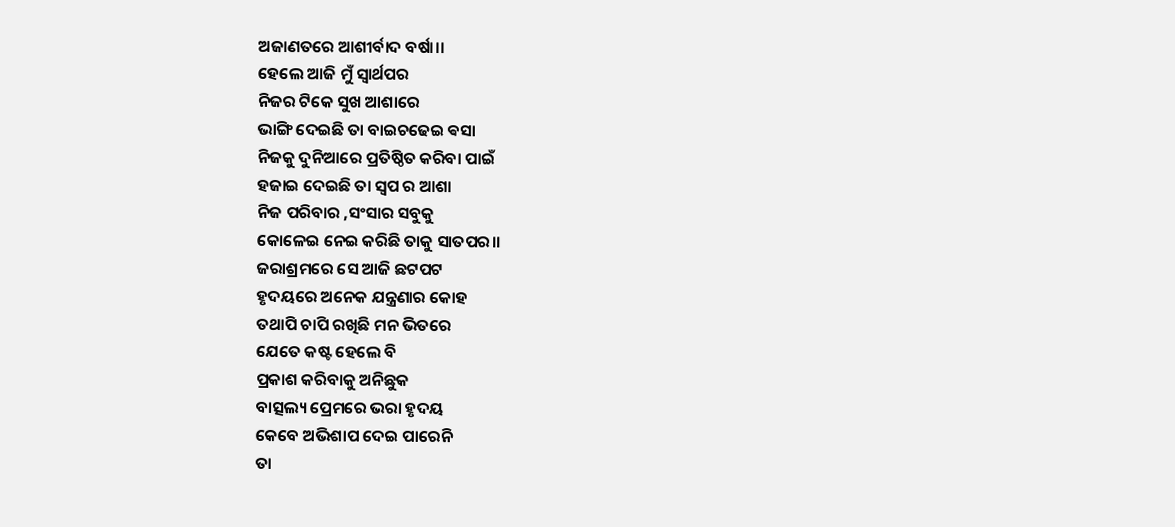ଅଜାଣତରେ ଆଶୀର୍ବାଦ ବର୍ଷା।।
ହେଲେ ଆଜି ମୁଁ ସ୍ୱାର୍ଥପର
ନିଜର ଟିକେ ସୁଖ ଆଶାରେ
ଭାଙ୍ଗି ଦେଇଛି ତା ବାଇଚଢେଇ ଵସା
ନିଜକୁ ଦୁନିଆରେ ପ୍ରତିଷ୍ଠିତ କରିବା ପାଇଁ
ହଜାଇ ଦେଇଛି ତା ସ୍ବପ ର ଆଶା
ନିଜ ପରିବାର ,ସଂସାର ସବୁକୁ
କୋଳେଇ ନେଇ କରିଛି ତାକୁ ସାତପର।।
ଜରାଶ୍ରମରେ ସେ ଆଜି ଛଟପଟ
ହୃଦୟରେ ଅନେକ ଯନ୍ତ୍ରଣାର କୋହ
ତଥାପି ଚାପି ରଖିଛି ମନ ଭିତରେ
ଯେତେ କଷ୍ଟ ହେଲେ ବି
ପ୍ରକାଶ କରିବାକୁ ଅନିଛୁକ
ବାତ୍ସଲ୍ୟ ପ୍ରେମରେ ଭରା ହୃଦୟ
କେବେ ଅଭିଶାପ ଦେଇ ପାରେନି
ତା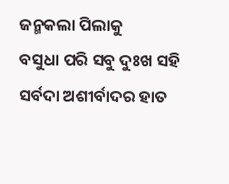ଜନ୍ମକଲା ପିଲାକୁ
ବସୁଧା ପରି ସବୁ ଦୁଃଖ ସହି
ସର୍ବଦା ଅଶୀର୍ବାଦର ହାତ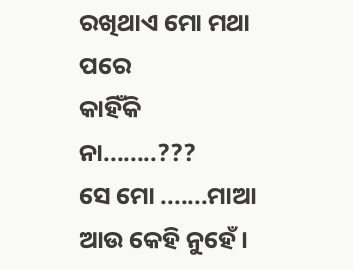ରଖିଥାଏ ମୋ ମଥା ପରେ
କାହିଁକି ନା........???
ସେ ମୋ .......ମାଆ
ଆଉ କେହି ନୁହେଁ।